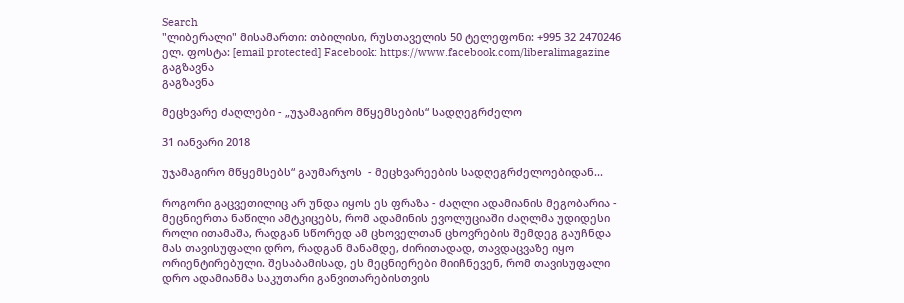Search
"ლიბერალი" მისამართი: თბილისი, რუსთაველის 50 ტელეფონი: +995 32 2470246 ელ. ფოსტა: [email protected] Facebook: https://www.facebook.com/liberalimagazine
გაგზავნა
გაგზავნა

მეცხვარე ძაღლები - „უჯამაგირო მწყემსების“ სადღეგრძელო

31 იანვარი 2018

უჯამაგირო მწყემსებს“ გაუმარჯოს  - მეცხვარეების სადღეგრძელოებიდან...

როგორი გაცვეთილიც არ უნდა იყოს ეს ფრაზა - ძაღლი ადამიანის მეგობარია - მეცნიერთა ნაწილი ამტკიცებს, რომ ადამინის ევოლუციაში ძაღლმა უდიდესი როლი ითამაშა, რადგან სწორედ ამ ცხოველთან ცხოვრების შემდეგ გაუჩნდა მას თავისუფალი დრო, რადგან მანამდე, ძირითადად, თავდაცვაზე იყო ორიენტირებული. შესაბამისად, ეს მეცნიერები მიიჩნევენ, რომ თავისუფალი დრო ადამიანმა საკუთარი განვითარებისთვის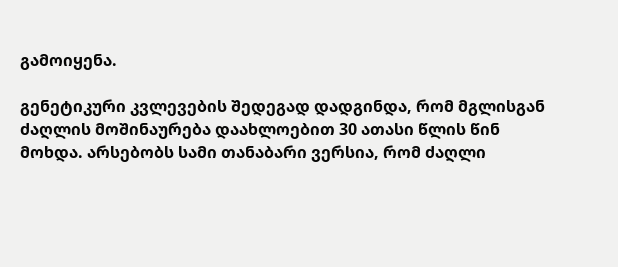გამოიყენა.

გენეტიკური კვლევების შედეგად დადგინდა, რომ მგლისგან ძაღლის მოშინაურება დაახლოებით 30 ათასი წლის წინ მოხდა. არსებობს სამი თანაბარი ვერსია, რომ ძაღლი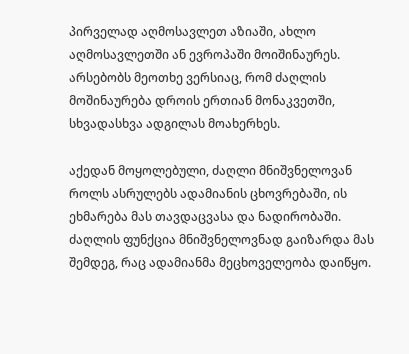პირველად აღმოსავლეთ აზიაში, ახლო აღმოსავლეთში ან ევროპაში მოიშინაურეს. არსებობს მეოთხე ვერსიაც, რომ ძაღლის მოშინაურება დროის ერთიან მონაკვეთში, სხვადასხვა ადგილას მოახერხეს.

აქედან მოყოლებული, ძაღლი მნიშვნელოვან როლს ასრულებს ადამიანის ცხოვრებაში, ის ეხმარება მას თავდაცვასა და ნადირობაში. ძაღლის ფუნქცია მნიშვნელოვნად გაიზარდა მას შემდეგ, რაც ადამიანმა მეცხოველეობა დაიწყო.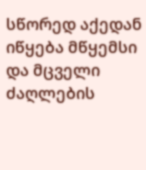სწორედ აქედან იწყება მწყემსი და მცველი ძაღლების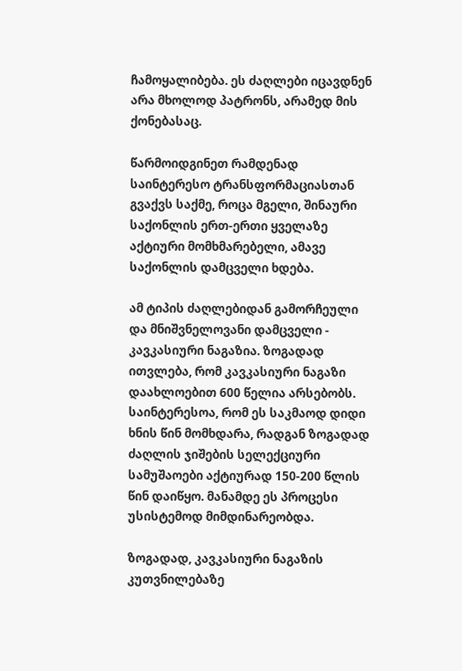ჩამოყალიბება. ეს ძაღლები იცავდნენ არა მხოლოდ პატრონს, არამედ მის ქონებასაც.

წარმოიდგინეთ რამდენად საინტერესო ტრანსფორმაციასთან გვაქვს საქმე, როცა მგელი, შინაური საქონლის ერთ-ერთი ყველაზე აქტიური მომხმარებელი, ამავე საქონლის დამცველი ხდება.

ამ ტიპის ძაღლებიდან გამორჩეული და მნიშვნელოვანი დამცველი - კავკასიური ნაგაზია. ზოგადად ითვლება, რომ კავკასიური ნაგაზი დაახლოებით 600 წელია არსებობს. საინტერესოა, რომ ეს საკმაოდ დიდი ხნის წინ მომხდარა, რადგან ზოგადად ძაღლის ჯიშების სელექციური სამუშაოები აქტიურად 150-200 წლის წინ დაიწყო. მანამდე ეს პროცესი უსისტემოდ მიმდინარეობდა.

ზოგადად, კავკასიური ნაგაზის კუთვნილებაზე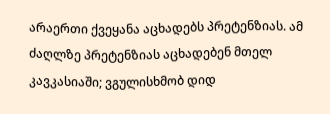არაერთი ქვეყანა აცხადებს პრეტენზიას. ამ ძაღლზე პრეტენზიას აცხადებენ მთელ კავკასიაში; ვგულისხმობ დიდ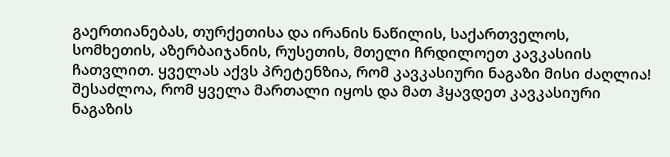გაერთიანებას, თურქეთისა და ირანის ნაწილის, საქართველოს, სომხეთის, აზერბაიჯანის, რუსეთის, მთელი ჩრდილოეთ კავკასიის ჩათვლით. ყველას აქვს პრეტენზია, რომ კავკასიური ნაგაზი მისი ძაღლია! შესაძლოა, რომ ყველა მართალი იყოს და მათ ჰყავდეთ კავკასიური ნაგაზის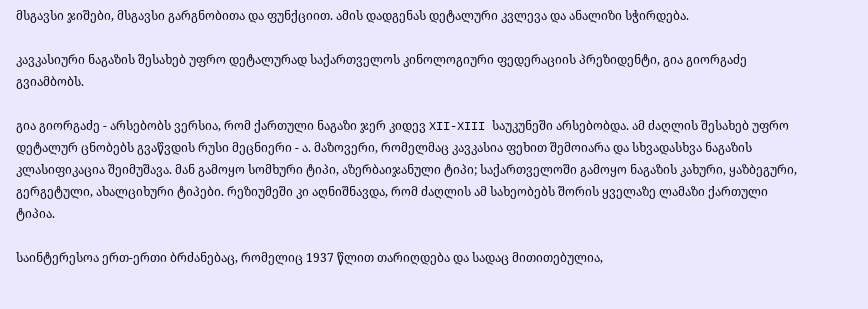მსგავსი ჯიშები, მსგავსი გარგნობითა და ფუნქციით. ამის დადგენას დეტალური კვლევა და ანალიზი სჭირდება.

კავკასიური ნაგაზის შესახებ უფრო დეტალურად საქართველოს კინოლოგიური ფედერაციის პრეზიდენტი, გია გიორგაძე გვიამბობს.

გია გიორგაძე - არსებობს ვერსია, რომ ქართული ნაგაზი ჯერ კიდევ XII-XIII საუკუნეში არსებობდა. ამ ძაღლის შესახებ უფრო დეტალურ ცნობებს გვაწვდის რუსი მეცნიერი - ა. მაზოვერი, რომელმაც კავკასია ფეხით შემოიარა და სხვადასხვა ნაგაზის კლასიფიკაცია შეიმუშავა. მან გამოყო სომხური ტიპი, აზერბაიჯანული ტიპი; საქართველოში გამოყო ნაგაზის კახური, ყაზბეგური, გერგეტული, ახალციხური ტიპები. რეზიუმეში კი აღნიშნავდა, რომ ძაღლის ამ სახეობებს შორის ყველაზე ლამაზი ქართული ტიპია.

საინტერესოა ერთ-ერთი ბრძანებაც, რომელიც 1937 წლით თარიღდება და სადაც მითითებულია,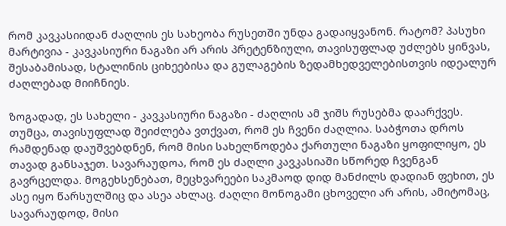რომ კავკასიიდან ძაღლის ეს სახეობა რუსეთში უნდა გადაიყვანონ. რატომ? პასუხი მარტივია - კავკასიური ნაგაზი არ არის პრეტენზიული, თავისუფლად უძლებს ყინვას, შესაბამისად, სტალინის ციხეებისა და გულაგების ზედამხედველებისთვის იდეალურ ძაღლებად მიიჩნიეს.

ზოგადად, ეს სახელი - კავკასიური ნაგაზი - ძაღლის ამ ჯიშს რუსებმა დაარქვეს. თუმცა, თავისუფლად შეიძლება ვთქვათ, რომ ეს ჩვენი ძაღლია. საბჭოთა დროს რამდენად დაუშვებდნენ, რომ მისი სახელწოდება ქართული ნაგაზი ყოფილიყო, ეს თავად განსაჯეთ. სავარაუდოა, რომ ეს ძაღლი კავკასიაში სწორედ ჩვენგან გავრცელდა. მოგეხსენებათ, მეცხვარეები საკმაოდ დიდ მანძილს დადიან ფეხით, ეს ასე იყო წარსულშიც და ასეა ახლაც. ძაღლი მონოგამი ცხოველი არ არის, ამიტომაც, სავარაუდოდ, მისი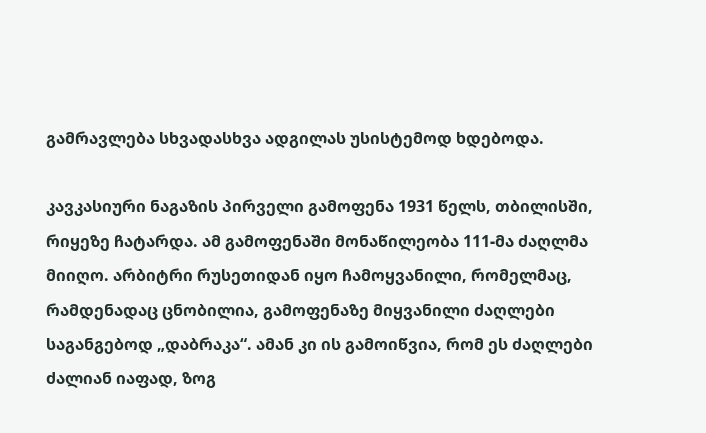გამრავლება სხვადასხვა ადგილას უსისტემოდ ხდებოდა.

კავკასიური ნაგაზის პირველი გამოფენა 1931 წელს, თბილისში, რიყეზე ჩატარდა. ამ გამოფენაში მონაწილეობა 111-მა ძაღლმა მიიღო. არბიტრი რუსეთიდან იყო ჩამოყვანილი, რომელმაც, რამდენადაც ცნობილია, გამოფენაზე მიყვანილი ძაღლები საგანგებოდ „დაბრაკა“. ამან კი ის გამოიწვია, რომ ეს ძაღლები ძალიან იაფად, ზოგ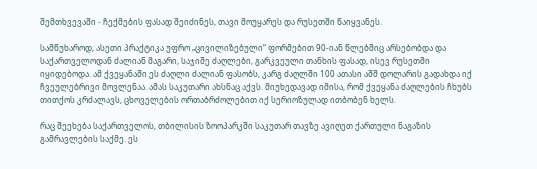შემთხვევაში - ჩექმების ფასად შეიძინეს, თავი მოუყარეს და რუსეთში წაიყვანეს.

სამწუხაროდ, ასეთი პრაქტიკა უფრო „ცივილიზებული“ ფორმებით 90-იან წლებშიც არსებობდა და საქართველოდან ძალიან მაგარი, საჯიშე ძაღლები, გარკვეული თანხის ფასად, ისევ რუსეთში იყიდებოდა. ამ ქვეყანაში ეს ძაღლი ძალიან ფასობს, კარგ ძაღლში 100 ათასი აშშ დოლარის გადახდა იქ ჩვეულებრივი მოვლენაა. ამას საკუთარი ახსნაც აქვს. მიუხედავად იმისა, რომ ქვეყანა ძაღლების ჩხუბს თითქოს კრძალავს, ცხოველების ორთაბრძოლებით იქ სერიოზულად ითბობენ ხელს.

რაც შეეხება საქართველოს, თბილისის ზოოპარკში საკუთარ თავზე ავიღეთ ქართული ნაგაზის გამრავლების საქმე. ეს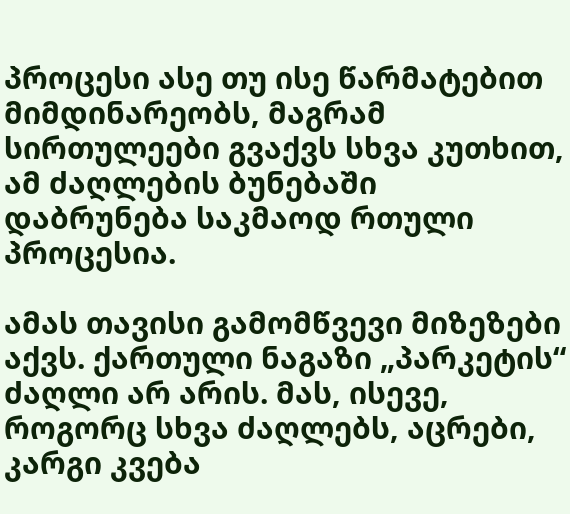პროცესი ასე თუ ისე წარმატებით მიმდინარეობს, მაგრამ სირთულეები გვაქვს სხვა კუთხით, ამ ძაღლების ბუნებაში დაბრუნება საკმაოდ რთული პროცესია.

ამას თავისი გამომწვევი მიზეზები აქვს. ქართული ნაგაზი „პარკეტის“ ძაღლი არ არის. მას, ისევე, როგორც სხვა ძაღლებს, აცრები, კარგი კვება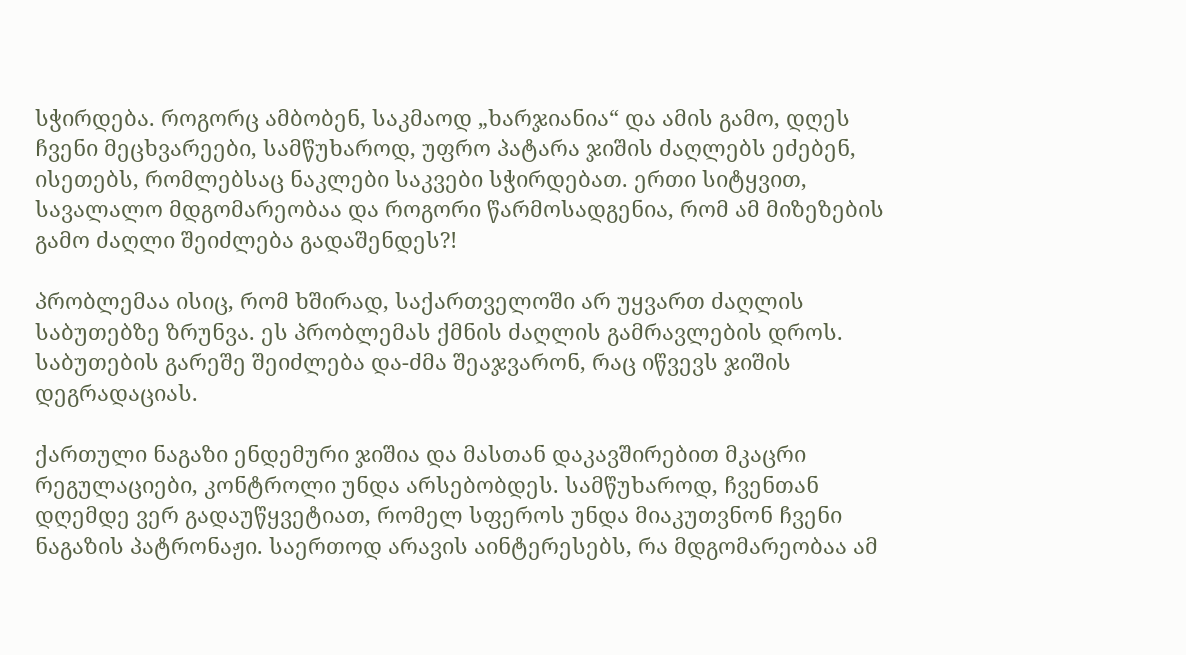სჭირდება. როგორც ამბობენ, საკმაოდ „ხარჯიანია“ და ამის გამო, დღეს ჩვენი მეცხვარეები, სამწუხაროდ, უფრო პატარა ჯიშის ძაღლებს ეძებენ, ისეთებს, რომლებსაც ნაკლები საკვები სჭირდებათ. ერთი სიტყვით, სავალალო მდგომარეობაა და როგორი წარმოსადგენია, რომ ამ მიზეზების გამო ძაღლი შეიძლება გადაშენდეს?!

პრობლემაა ისიც, რომ ხშირად, საქართველოში არ უყვართ ძაღლის საბუთებზე ზრუნვა. ეს პრობლემას ქმნის ძაღლის გამრავლების დროს. საბუთების გარეშე შეიძლება და-ძმა შეაჯვარონ, რაც იწვევს ჯიშის დეგრადაციას.

ქართული ნაგაზი ენდემური ჯიშია და მასთან დაკავშირებით მკაცრი რეგულაციები, კონტროლი უნდა არსებობდეს. სამწუხაროდ, ჩვენთან დღემდე ვერ გადაუწყვეტიათ, რომელ სფეროს უნდა მიაკუთვნონ ჩვენი ნაგაზის პატრონაჟი. საერთოდ არავის აინტერესებს, რა მდგომარეობაა ამ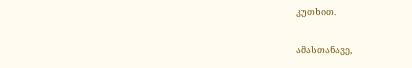კუთხით.

ამასთანავე,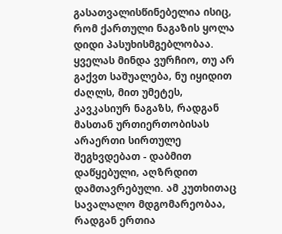გასათვალისწინებელია ისიც, რომ ქართული ნაგაზის ყოლა დიდი პასუხისმგებლობაა. ყველას მინდა ვურჩიო, თუ არ გაქვთ საშუალება, ნუ იყიდით ძაღლს, მით უმეტეს, კავკასიურ ნაგაზს, რადგან მასთან ურთიერთობისას არაერთი სირთულე შეგხვდებათ - დაბმით დაწყებული, აღზრდით დამთავრებული. ამ კუთხითაც სავალალო მდგომარეობაა, რადგან ერთია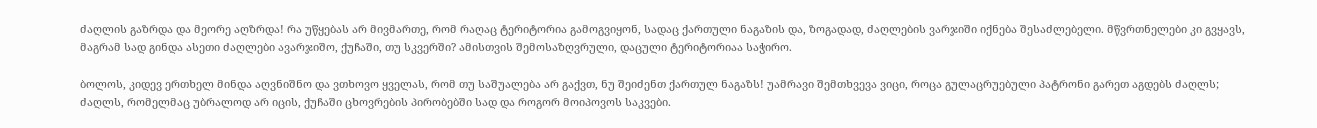ძაღლის გაზრდა და მეორე აღზრდა! რა უწყებას არ მივმართე, რომ რაღაც ტერიტორია გამოგვიყონ, სადაც ქართული ნაგაზის და, ზოგადად, ძაღლების ვარჯიში იქნება შესაძლებელი. მწვრთნელები კი გვყავს, მაგრამ სად გინდა ასეთი ძაღლები ავარჯიშო, ქუჩაში, თუ სკვერში? ამისთვის შემოსაზღვრული, დაცული ტერიტორიაა საჭირო.

ბოლოს, კიდევ ერთხელ მინდა აღვნიშნო და ვთხოვო ყველას, რომ თუ საშუალება არ გაქვთ, ნუ შეიძენთ ქართულ ნაგაზს! უამრავი შემთხვევა ვიცი, როცა გულაცრუებული პატრონი გარეთ აგდებს ძაღლს; ძაღლს, რომელმაც უბრალოდ არ იცის, ქუჩაში ცხოვრების პირობებში სად და როგორ მოიპოვოს საკვები.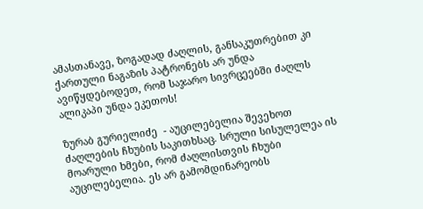ამასთანავე, ზოგადად ძაღლის, განსაკუთრებით კი ქართული ნაგაზის პატრონებს არ უნდა ავიწყდებოდეთ, რომ საჯარო სივრცეებში ძაღლს ალიკაპი უნდა ეკეთოს!

ზურაბ გურიელიძე  - აუცილებელია შევეხოთ ძაღლების ჩხუბის საკითხსაც. სრული სისულელეა ის მოარული ხმები, რომ ძაღლისთვის ჩხუბი აუცილებელია. ეს არ გამომდინარეობს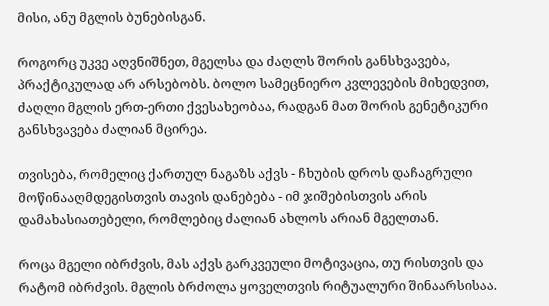მისი, ანუ მგლის ბუნებისგან.

როგორც უკვე აღვნიშნეთ, მგელსა და ძაღლს შორის განსხვავება, პრაქტიკულად არ არსებობს. ბოლო სამეცნიერო კვლევების მიხედვით, ძაღლი მგლის ერთ-ერთი ქვესახეობაა, რადგან მათ შორის გენეტიკური განსხვავება ძალიან მცირეა.

თვისება, რომელიც ქართულ ნაგაზს აქვს - ჩხუბის დროს დაჩაგრული მოწინააღმდეგისთვის თავის დანებება - იმ ჯიშებისთვის არის დამახასიათებელი, რომლებიც ძალიან ახლოს არიან მგელთან.

როცა მგელი იბრძვის, მას აქვს გარკვეული მოტივაცია, თუ რისთვის და რატომ იბრძვის. მგლის ბრძოლა ყოველთვის რიტუალური შინაარსისაა.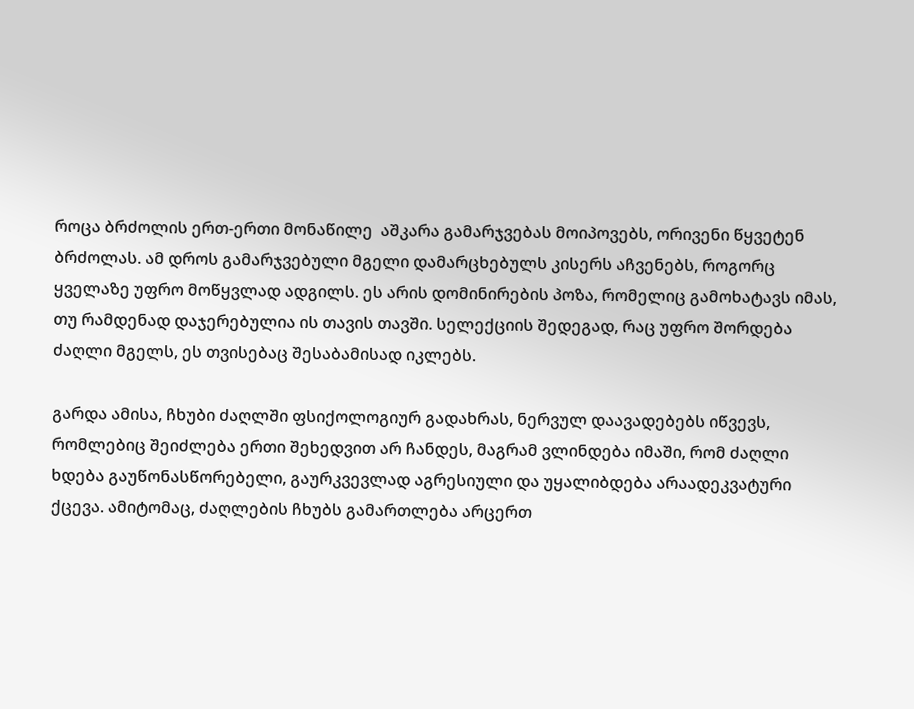როცა ბრძოლის ერთ-ერთი მონაწილე  აშკარა გამარჯვებას მოიპოვებს, ორივენი წყვეტენ ბრძოლას. ამ დროს გამარჯვებული მგელი დამარცხებულს კისერს აჩვენებს, როგორც ყველაზე უფრო მოწყვლად ადგილს. ეს არის დომინირების პოზა, რომელიც გამოხატავს იმას, თუ რამდენად დაჯერებულია ის თავის თავში. სელექციის შედეგად, რაც უფრო შორდება ძაღლი მგელს, ეს თვისებაც შესაბამისად იკლებს.

გარდა ამისა, ჩხუბი ძაღლში ფსიქოლოგიურ გადახრას, ნერვულ დაავადებებს იწვევს, რომლებიც შეიძლება ერთი შეხედვით არ ჩანდეს, მაგრამ ვლინდება იმაში, რომ ძაღლი ხდება გაუწონასწორებელი, გაურკვევლად აგრესიული და უყალიბდება არაადეკვატური ქცევა. ამიტომაც, ძაღლების ჩხუბს გამართლება არცერთ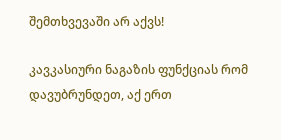შემთხვევაში არ აქვს!

კავკასიური ნაგაზის ფუნქციას რომ დავუბრუნდეთ, აქ ერთ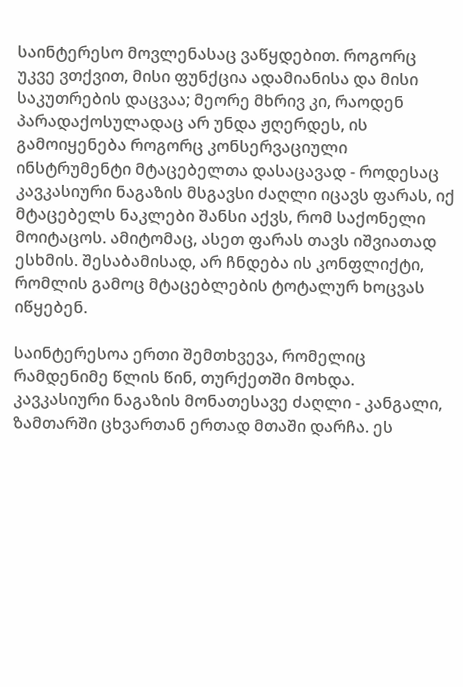საინტერესო მოვლენასაც ვაწყდებით. როგორც უკვე ვთქვით, მისი ფუნქცია ადამიანისა და მისი საკუთრების დაცვაა; მეორე მხრივ კი, რაოდენ პარადაქოსულადაც არ უნდა ჟღერდეს, ის გამოიყენება როგორც კონსერვაციული ინსტრუმენტი მტაცებელთა დასაცავად - როდესაც კავკასიური ნაგაზის მსგავსი ძაღლი იცავს ფარას, იქ მტაცებელს ნაკლები შანსი აქვს, რომ საქონელი მოიტაცოს. ამიტომაც, ასეთ ფარას თავს იშვიათად ესხმის. შესაბამისად, არ ჩნდება ის კონფლიქტი, რომლის გამოც მტაცებლების ტოტალურ ხოცვას იწყებენ.

საინტერესოა ერთი შემთხვევა, რომელიც რამდენიმე წლის წინ, თურქეთში მოხდა. კავკასიური ნაგაზის მონათესავე ძაღლი - კანგალი, ზამთარში ცხვართან ერთად მთაში დარჩა. ეს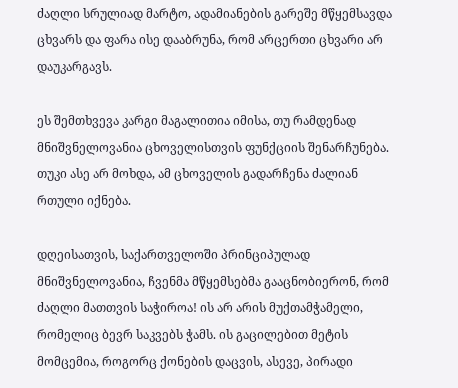ძაღლი სრულიად მარტო, ადამიანების გარეშე მწყემსავდა ცხვარს და ფარა ისე დააბრუნა, რომ არცერთი ცხვარი არ დაუკარგავს.

ეს შემთხვევა კარგი მაგალითია იმისა, თუ რამდენად მნიშვნელოვანია ცხოველისთვის ფუნქციის შენარჩუნება. თუკი ასე არ მოხდა, ამ ცხოველის გადარჩენა ძალიან რთული იქნება.

დღეისათვის, საქართველოში პრინციპულად მნიშვნელოვანია, ჩვენმა მწყემსებმა გააცნობიერონ, რომ ძაღლი მათთვის საჭიროა! ის არ არის მუქთამჭამელი, რომელიც ბევრ საკვებს ჭამს. ის გაცილებით მეტის მომცემია, როგორც ქონების დაცვის, ასევე, პირადი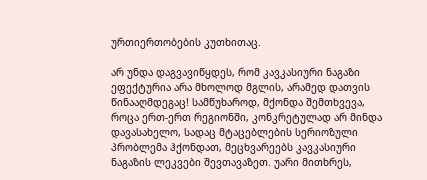ურთიერთობების კუთხითაც.

არ უნდა დაგვავიწყდეს, რომ კავკასიური ნაგაზი ეფექტურია არა მხოლოდ მგლის, არამედ დათვის წინააღმდეგაც! სამწუხაროდ, მქონდა შემთხვევა, როცა ერთ-ერთ რეგიონში, კონკრეტულად არ მინდა დავასახელო, სადაც მტაცებლების სერიოზული პრობლემა ჰქონდათ, მეცხვარეებს კავკასიური ნაგაზის ლეკვები შევთავაზეთ. უარი მითხრეს,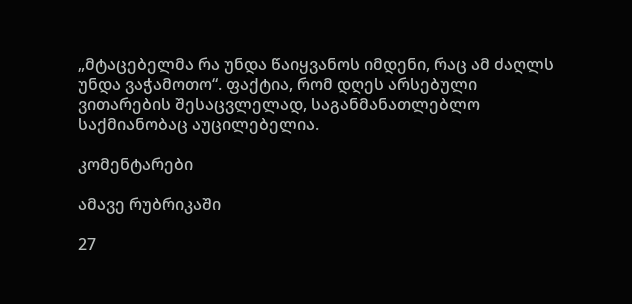„მტაცებელმა რა უნდა წაიყვანოს იმდენი, რაც ამ ძაღლს უნდა ვაჭამოთო“. ფაქტია, რომ დღეს არსებული ვითარების შესაცვლელად, საგანმანათლებლო საქმიანობაც აუცილებელია.

კომენტარები

ამავე რუბრიკაში

27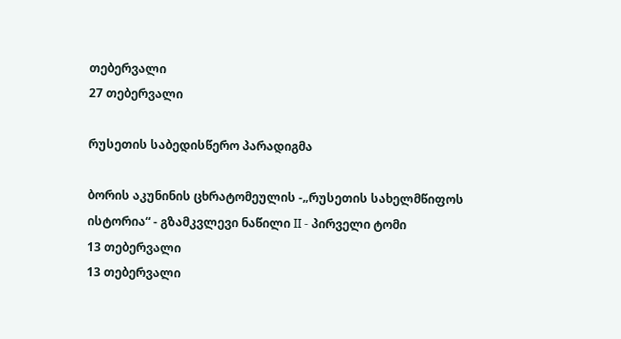თებერვალი
27 თებერვალი

რუსეთის საბედისწერო პარადიგმა

ბორის აკუნინის ცხრატომეულის -„რუსეთის სახელმწიფოს ისტორია“ - გზამკვლევი ნაწილი II - პირველი ტომი
13 თებერვალი
13 თებერვალი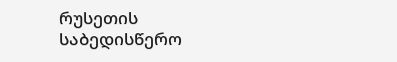რუსეთის საბედისწერო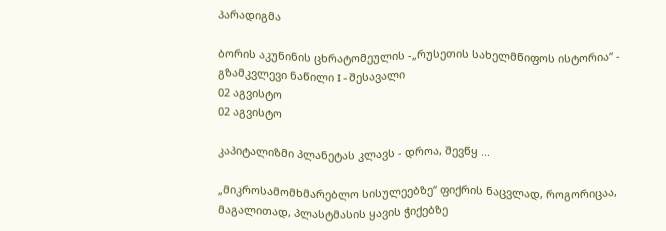პარადიგმა

ბორის აკუნინის ცხრატომეულის -„რუსეთის სახელმწიფოს ისტორია“ - გზამკვლევი ნაწილი I - შესავალი
02 აგვისტო
02 აგვისტო

კაპიტალიზმი პლანეტას კლავს - დროა, შევწყ ...

„მიკროსამომხმარებლო სისულეებზე“ ფიქრის ნაცვლად, როგორიცაა, მაგალითად, პლასტმასის ყავის ჭიქებზე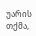უარის თქმა,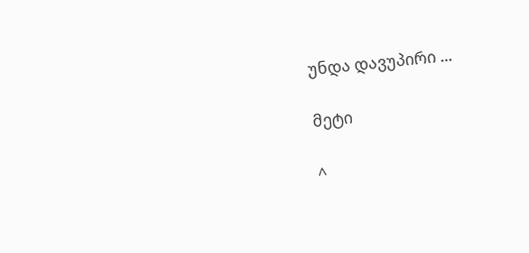უნდა დავუპირი ...

მეტი

^